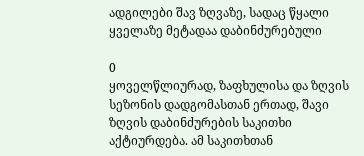ადგილები შავ ზღვაზე, სადაც წყალი ყველაზე მეტადაა დაბინძურებული

0
ყოველწლიურად, ზაფხულისა და ზღვის სეზონის დადგომასთან ერთად, შავი ზღვის დაბინძურების საკითხი აქტიურდება. ამ საკითხთან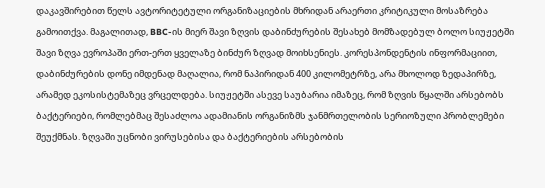დაკავშირებით წელს ავტორიტეტული ორგანიზაციების მხრიდან არაერთი კრიტიკული მოსაზრება გამოითქვა. მაგალითად, BBC-ის მიერ შავი ზღვის დაბინძურების შესახებ მომზადებულ ბოლო სიუჟეტში შავი ზღვა ევროპაში ერთ-ერთ ყველაზე ბინძურ ზღვად მოიხსენიეს. კორესპონდენტის ინფორმაციით, დაბინძურების დონე იმდენად მაღალია, რომ ნაპირიდან 400 კილომეტრზე, არა მხოლოდ ზედაპირზე, არამედ ეკოსისტემაზეც ვრცელდება. სიუჟეტში ასევე საუბარია იმაზეც, რომ ზღვის წყალში არსებობს ბაქტერიები, რომლებმაც შესაძლოა ადამიანის ორგანიზმს ჯანმრთელობის სერიოზული პრობლემები შეუქმნას. ზღვაში უცნობი ვირუსებისა და ბაქტერიების არსებობის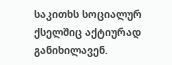საკითხს სოციალურ ქსელშიც აქტიურად განიხილავენ.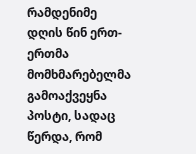რამდენიმე დღის წინ ერთ-ერთმა მომხმარებელმა გამოაქვეყნა პოსტი, სადაც წერდა, რომ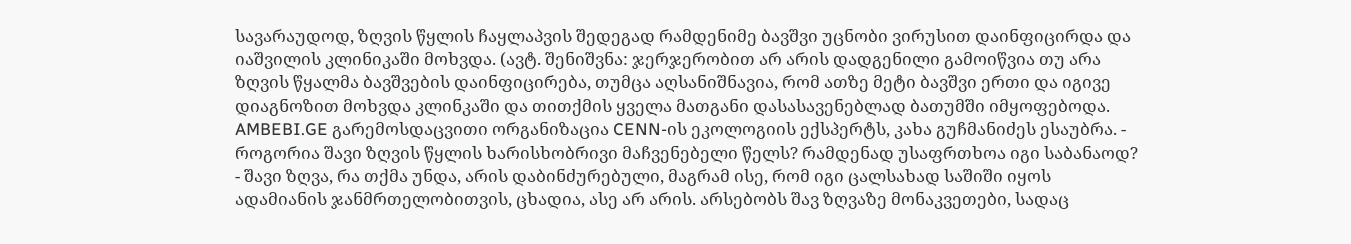სავარაუდოდ, ზღვის წყლის ჩაყლაპვის შედეგად რამდენიმე ბავშვი უცნობი ვირუსით დაინფიცირდა და იაშვილის კლინიკაში მოხვდა. (ავტ. შენიშვნა: ჯერჯერობით არ არის დადგენილი გამოიწვია თუ არა ზღვის წყალმა ბავშვების დაინფიცირება, თუმცა აღსანიშნავია, რომ ათზე მეტი ბავშვი ერთი და იგივე დიაგნოზით მოხვდა კლინკაში და თითქმის ყველა მათგანი დასასავენებლად ბათუმში იმყოფებოდა. AMBEBI.GE გარემოსდაცვითი ორგანიზაცია CENN-ის ეკოლოგიის ექსპერტს, კახა გუჩმანიძეს ესაუბრა. - როგორია შავი ზღვის წყლის ხარისხობრივი მაჩვენებელი წელს? რამდენად უსაფრთხოა იგი საბანაოდ? - შავი ზღვა, რა თქმა უნდა, არის დაბინძურებული, მაგრამ ისე, რომ იგი ცალსახად საშიში იყოს ადამიანის ჯანმრთელობითვის, ცხადია, ასე არ არის. არსებობს შავ ზღვაზე მონაკვეთები, სადაც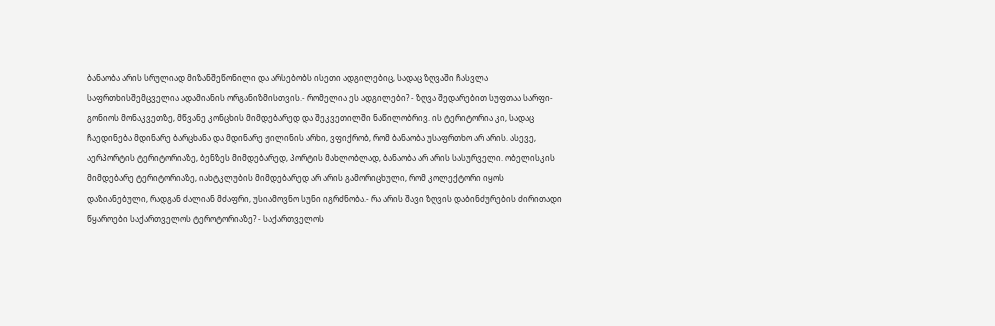ბანაობა არის სრულიად მიზანშეწონილი და არსებობს ისეთი ადგილებიც, სადაც ზღვაში ჩასვლა საფრთხისშემცველია ადამიანის ორგანიზმისთვის.- რომელია ეს ადგილები? - ზღვა შედარებით სუფთაა სარფი-გონიოს მონაკვეთზე, მწვანე კონცხის მიმდებარედ და შეკვეთილში ნაწილობრივ. ის ტერიტორია კი, სადაც ჩაედინება მდინარე ბარცხანა და მდინარე ჟილინის არხი, ვფიქრობ, რომ ბანაობა უსაფრთხო არ არის. ასევე, აერპორტის ტერიტორიაზე, ბენზეს მიმდებარედ, პორტის მახლობლად, ბანაობა არ არის სასურველი. ობელისკის მიმდებარე ტერიტორიაზე, იახტკლუბის მიმდებარედ არ არის გამორიცხული, რომ კოლექტორი იყოს დაზიანებული, რადგან ძალიან მძაფრი, უსიამოვნო სუნი იგრძნობა.- რა არის შავი ზღვის დაბინძურების ძირითადი წყაროები საქართველოს ტეროტორიაზე? - საქართველოს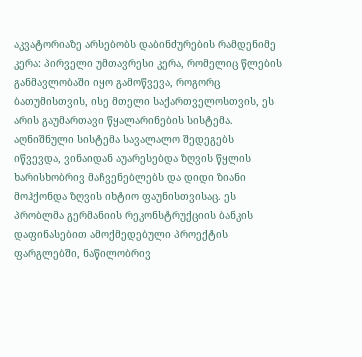აკვატორიაზე არსებობს დაბინძურების რამდენიმე კერა: პირველი უმთავრესი კერა, რომელიც წლების განმავლობაში იყო გამოწვევა, როგორც ბათუმისთვის, ისე მთელი საქართველოსთვის, ეს არის გაუმართავი წყალარინების სისტემა. აღნიშნული სისტემა სავალალო შედეგებს იწვევდა, ვინაიდან აუარესებდა ზღვის წყლის ხარისხობრივ მაჩვენებლებს და დიდი ზიანი მოჰქონდა ზღვის იხტიო ფაუნისთვისაც. ეს პრობლმა გერმანიის რეკონსტრუქციის ბანკის დაფინასებით ამოქმედებული პროექტის ფარგლებში, ნაწილობრივ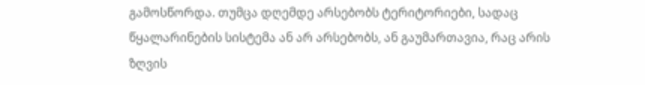გამოსწორდა. თუმცა დღემდე არსებობს ტერიტორიები, სადაც წყალარინების სისტემა ან არ არსებობს, ან გაუმართავია, რაც არის ზღვის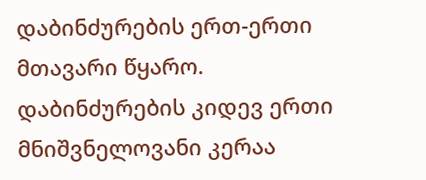დაბინძურების ერთ-ერთი მთავარი წყარო. დაბინძურების კიდევ ერთი მნიშვნელოვანი კერაა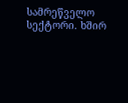სამრეწველო სექტორი. ხშირ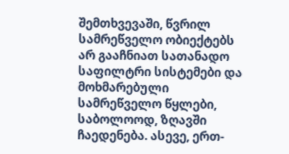შემთხვევაში, წვრილ სამრეწველო ობიექტებს არ გააჩნიათ სათანადო საფილტრი სისტემები და მოხმარებული სამრეწველო წყლები, საბოლოოდ, ზღავში ჩაედენება. ასევე, ერთ-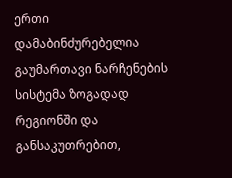ერთი დამაბინძურებელია გაუმართავი ნარჩენების სისტემა ზოგადად რეგიონში და განსაკუთრებით,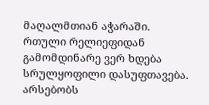მაღალმთიან აჭარაში. რთული რელიეფიდან გამომდინარე ვერ ხდება სრულყოფილი დასუფთავება. არსებობს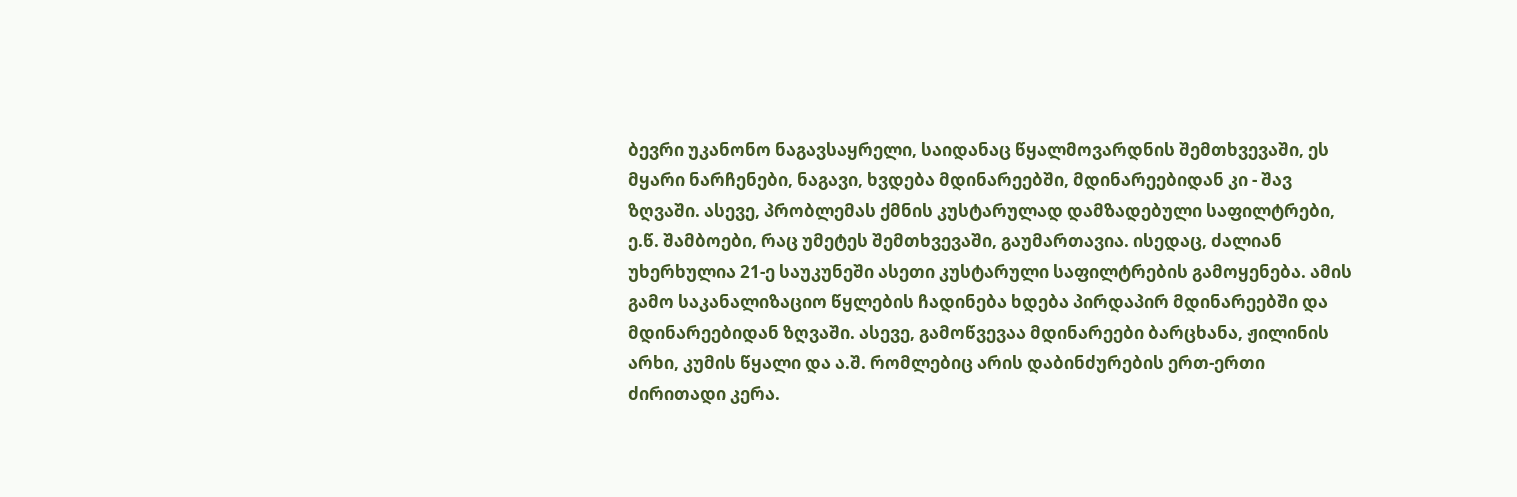ბევრი უკანონო ნაგავსაყრელი, საიდანაც წყალმოვარდნის შემთხვევაში, ეს მყარი ნარჩენები, ნაგავი, ხვდება მდინარეებში, მდინარეებიდან კი - შავ ზღვაში. ასევე, პრობლემას ქმნის კუსტარულად დამზადებული საფილტრები, ე.წ. შამბოები, რაც უმეტეს შემთხვევაში, გაუმართავია. ისედაც, ძალიან უხერხულია 21-ე საუკუნეში ასეთი კუსტარული საფილტრების გამოყენება. ამის გამო საკანალიზაციო წყლების ჩადინება ხდება პირდაპირ მდინარეებში და მდინარეებიდან ზღვაში. ასევე, გამოწვევაა მდინარეები ბარცხანა, ჟილინის არხი, კუმის წყალი და ა.შ. რომლებიც არის დაბინძურების ერთ-ერთი ძირითადი კერა.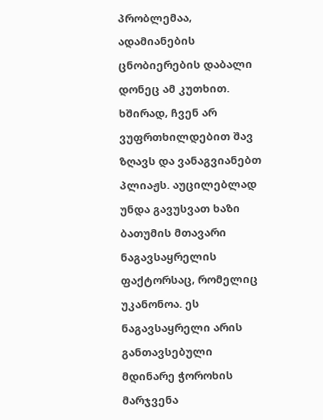პრობლემაა, ადამიანების ცნობიერების დაბალი დონეც ამ კუთხით. ხშირად, ჩვენ არ ვუფრთხილდებით შავ ზღავს და ვანაგვიანებთ პლიაჟს. აუცილებლად უნდა გავუსვათ ხაზი ბათუმის მთავარი ნაგავსაყრელის ფაქტორსაც, რომელიც უკანონოა. ეს ნაგავსაყრელი არის განთავსებული მდინარე ჭოროხის მარჯვენა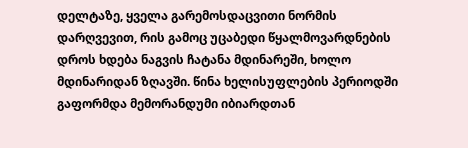დელტაზე, ყველა გარემოსდაცვითი ნორმის დარღვევით, რის გამოც უცაბედი წყალმოვარდნების დროს ხდება ნაგვის ჩატანა მდინარეში, ხოლო მდინარიდან ზღავში. წინა ხელისუფლების პერიოდში გაფორმდა მემორანდუმი იბიარდთან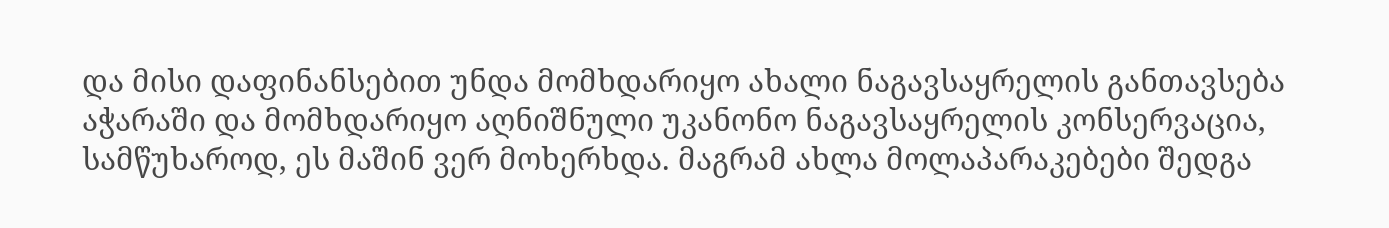და მისი დაფინანსებით უნდა მომხდარიყო ახალი ნაგავსაყრელის განთავსება აჭარაში და მომხდარიყო აღნიშნული უკანონო ნაგავსაყრელის კონსერვაცია, სამწუხაროდ, ეს მაშინ ვერ მოხერხდა. მაგრამ ახლა მოლაპარაკებები შედგა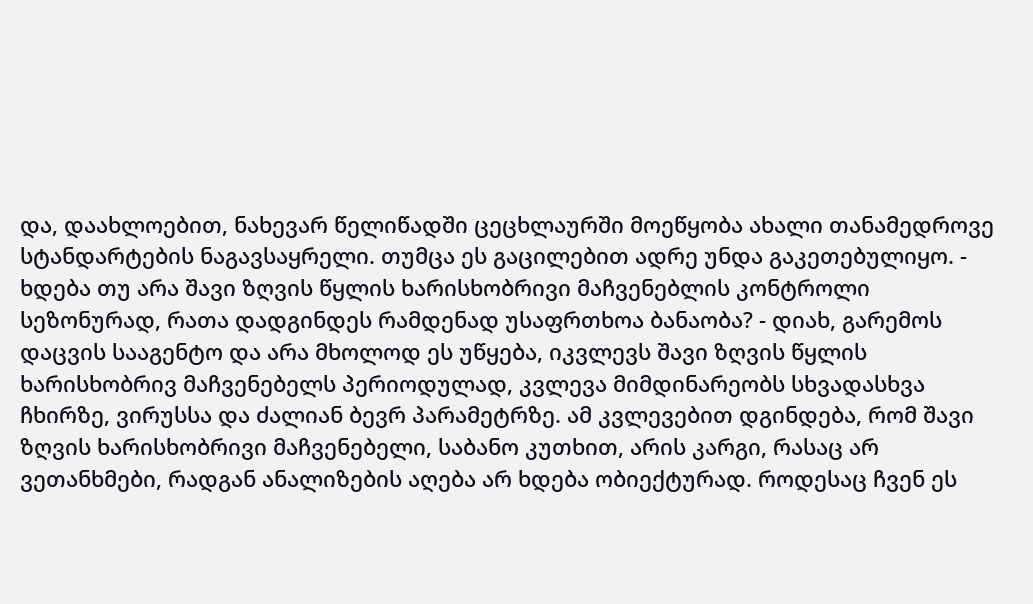და, დაახლოებით, ნახევარ წელიწადში ცეცხლაურში მოეწყობა ახალი თანამედროვე სტანდარტების ნაგავსაყრელი. თუმცა ეს გაცილებით ადრე უნდა გაკეთებულიყო. - ხდება თუ არა შავი ზღვის წყლის ხარისხობრივი მაჩვენებლის კონტროლი სეზონურად, რათა დადგინდეს რამდენად უსაფრთხოა ბანაობა? - დიახ, გარემოს დაცვის სააგენტო და არა მხოლოდ ეს უწყება, იკვლევს შავი ზღვის წყლის ხარისხობრივ მაჩვენებელს პერიოდულად, კვლევა მიმდინარეობს სხვადასხვა ჩხირზე, ვირუსსა და ძალიან ბევრ პარამეტრზე. ამ კვლევებით დგინდება, რომ შავი ზღვის ხარისხობრივი მაჩვენებელი, საბანო კუთხით, არის კარგი, რასაც არ ვეთანხმები, რადგან ანალიზების აღება არ ხდება ობიექტურად. როდესაც ჩვენ ეს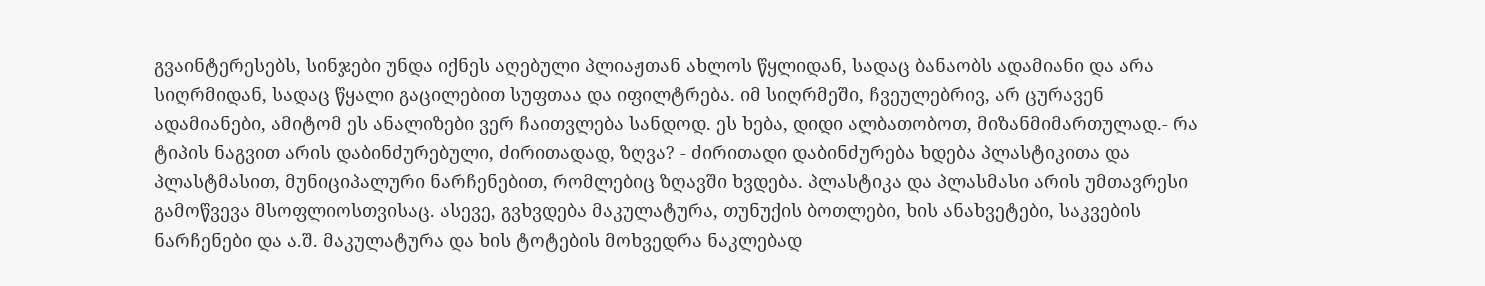გვაინტერესებს, სინჯები უნდა იქნეს აღებული პლიაჟთან ახლოს წყლიდან, სადაც ბანაობს ადამიანი და არა სიღრმიდან, სადაც წყალი გაცილებით სუფთაა და იფილტრება. იმ სიღრმეში, ჩვეულებრივ, არ ცურავენ ადამიანები, ამიტომ ეს ანალიზები ვერ ჩაითვლება სანდოდ. ეს ხება, დიდი ალბათობოთ, მიზანმიმართულად.- რა ტიპის ნაგვით არის დაბინძურებული, ძირითადად, ზღვა? - ძირითადი დაბინძურება ხდება პლასტიკითა და პლასტმასით, მუნიციპალური ნარჩენებით, რომლებიც ზღავში ხვდება. პლასტიკა და პლასმასი არის უმთავრესი გამოწვევა მსოფლიოსთვისაც. ასევე, გვხვდება მაკულატურა, თუნუქის ბოთლები, ხის ანახვეტები, საკვების ნარჩენები და ა.შ. მაკულატურა და ხის ტოტების მოხვედრა ნაკლებად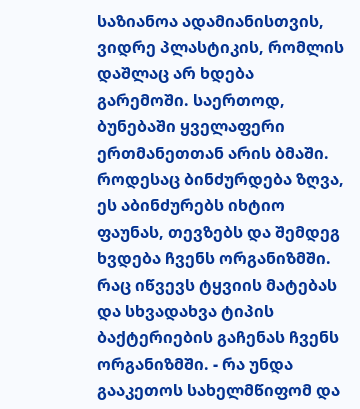საზიანოა ადამიანისთვის, ვიდრე პლასტიკის, რომლის დაშლაც არ ხდება გარემოში. საერთოდ, ბუნებაში ყველაფერი ერთმანეთთან არის ბმაში. როდესაც ბინძურდება ზღვა, ეს აბინძურებს იხტიო ფაუნას, თევზებს და შემდეგ ხვდება ჩვენს ორგანიზმში. რაც იწვევს ტყვიის მატებას და სხვადახვა ტიპის ბაქტერიების გაჩენას ჩვენს ორგანიზმში. - რა უნდა გააკეთოს სახელმწიფომ და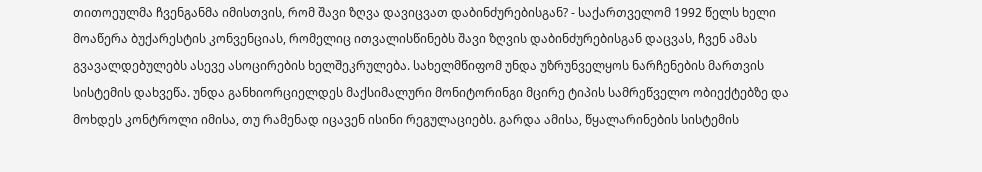თითოეულმა ჩვენგანმა იმისთვის, რომ შავი ზღვა დავიცვათ დაბინძურებისგან? - საქართველომ 1992 წელს ხელი მოაწერა ბუქარესტის კონვენციას, რომელიც ითვალისწინებს შავი ზღვის დაბინძურებისგან დაცვას, ჩვენ ამას გვავალდებულებს ასევე ასოცირების ხელშეკრულება. სახელმწიფომ უნდა უზრუნველყოს ნარჩენების მართვის სისტემის დახვეწა. უნდა განხიორციელდეს მაქსიმალური მონიტორინგი მცირე ტიპის სამრეწველო ობიექტებზე და მოხდეს კონტროლი იმისა, თუ რამენად იცავენ ისინი რეგულაციებს. გარდა ამისა, წყალარინების სისტემის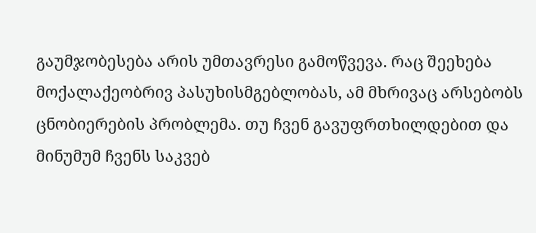გაუმჯობესება არის უმთავრესი გამოწვევა. რაც შეეხება მოქალაქეობრივ პასუხისმგებლობას, ამ მხრივაც არსებობს ცნობიერების პრობლემა. თუ ჩვენ გავუფრთხილდებით და მინუმუმ ჩვენს საკვებ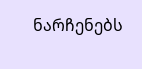ნარჩენებს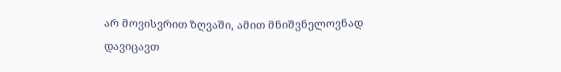არ მოვისვრით ზღვაში, ამით მნიშვნელოვნად დავიცავთ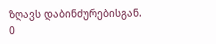ზღავს დაბინძურებისგან.
0